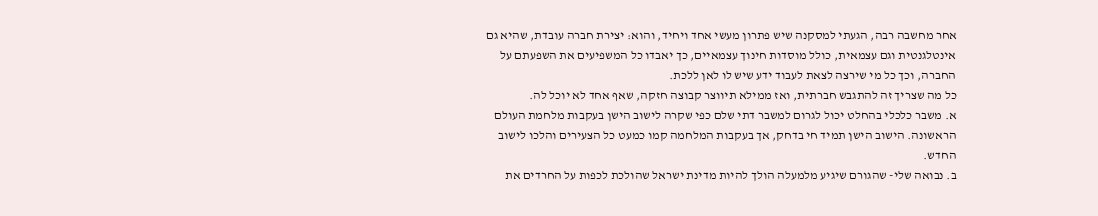אחר מחשבה רבה, הגעתי למסקנה שיש פתרון מעשי אחד ויחיד, והוא: יצירת חברה עובדת, שהיא גם אינטלגנטית וגם עצמאית, כולל מוסדות חינוך עצמאיים, כך יאבדו כל המשפיעים את השפעתם על החברה, וכך כל מי שירצה לצאת לעבוד ידע שיש לו לאן ללכת.
כל מה שצריך זה להתגבש חברתית, ואז ממילא תיווצר קבוצה חזקה, שאף אחד לא יוכל לה.
א. משבר כלכלי בהחלט יכול לגרום למשבר דתי שלם כפי שקרה לישוב הישן בעקבות מלחמת העולם הראשונה. הישוב הישן תמיד חי בדחק, אך בעקבות המלחמה קמו כמעט כל הצעירים והלכו לישוב החדש.
ב. נבואה שלי- שהגורם שיגיע מלמעלה הולך להיות מדינת ישראל שהולכת לכפות על החרדים את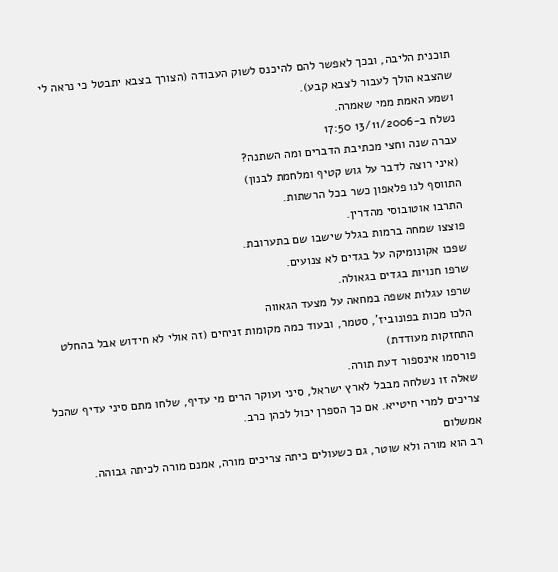תוכנית הליבה, ובכך לאפשר להם להיכנס לשוק העבודה (הצורך בצבא יתבטל כי נראה לי שהצבא הולך לעבור לצבא קבע).
ושמע האמת ממי שאמרה.
נשלח ב-13/11/2006 17:50
עברה שנה וחצי מכתיבת הדברים ומה השתנה?
(איני רוצה לדבר על גוש קטיף ומלחמת לבנון)
התווסף לנו פלאפון כשר בכל הרשתות.
התרבו אוטובוסי מהדרין.
פוצצו שמחה ברמות בגלל שישבו שם בתערובת.
שפכו אקונומיקה על בגדים לא צנועים.
שרפו חנויות בגדים בגאולה.
שרפו עגלות אשפה במחאה על מצעד הגאווה
הלכו מכות בפונוביז', סטמר, ובעוד כמה מקומות זניחים (זה אולי לא חידוש אבל בהחלט התחזקות מעודדת)
פורסמו אינספור דעת תורה.
שאלה זו נשלחה מבבל לארץ ישראל, סיני ועוקר הרים מי עדיף, שלחו מתם סיני עדיף שהכל צריכים למרי חיטייא. אם כך הספרן יכול לכהן כרב.
אמשלום
רב הוא מורה ולא שוטר, גם כשעולים כיתה צריכים מורה, אמנם מורה לכיתה גבוהה.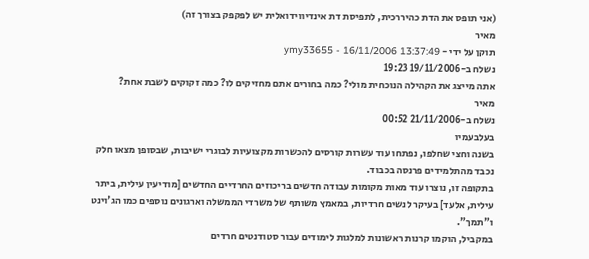(אני תופס את הדת כהיררכית, לתפיסת דת אינדיווידואלית יש לפקפק בצורך זה)
מאיר
תוקן על ידי - ymy33655 - 16/11/2006 13:37:49
נשלח ב-19/11/2006 19:23
אתה מייצג את הקהילה הנוכחית מולי? כמה בחורים אתם מחזיקים לו? כמה זקוקים לשבת אחת?
מאיר
נשלח ב-21/11/2006 00:52
בעלבעמיו
בשנה וחצי שחלפו, נפתחו עוד עשרות קורסים להכשרות מקצועיות לבוגרי ישיבות, שבסופן מצאו חלק נכבד מהתלמידים פרנסה בכבוד.
בתקופה זו, נוצרו עוד מאות מקומות עבודה חדשים בריכוזים החרדיים החדשים [מודיעין עילית, ביתר עילית, אלעד] בעיקר לנשים חרדיות, במאמץ משותף של משרדי הממשלה וארגונים נוספים כמו הג'וינט ו"תמך".
במקביל, הוקמו קרנות ראשונות למלגות לימודים עבור סטודנטים חרדים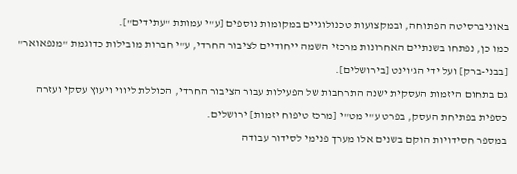באוניברסיטה הפתוחה, ובמקצועות טכנולוגיים במקומות נוספים [ע"י עמותת "עתידים"].
כמו כן, נפתחו בשנתיים האחרונות מרכזי השמה ייחודיים לציבור החרדי, ע"י חברות מובילות כדוגמת "מנפאואר" [בבני-ברק] ועל ידי הג'וינט [בירושלים].
גם בתחום היזמות העסקית ישנה התרחבות של הפעילות עבור הציבור החרדי, הכוללת ליווי ויעוץ עסקי ועזרה כספית בפתיחת העסק, בפרט ע"י מט"י [מרכז טיפוח יזמות] ירושלים.
במספר חסידויות הוקם בשנים אלו מערך פנימי לסידור עבודה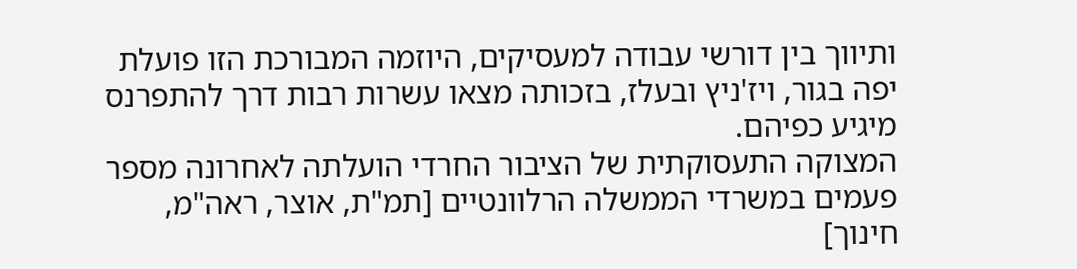ותיווך בין דורשי עבודה למעסיקים, היוזמה המבורכת הזו פועלת יפה בגור, ויז'ניץ ובעלז, בזכותה מצאו עשרות רבות דרך להתפרנס מיגיע כפיהם.
המצוקה התעסוקתית של הציבור החרדי הועלתה לאחרונה מספר פעמים במשרדי הממשלה הרלוונטיים [תמ"ת, אוצר, ראה"מ, חינוך]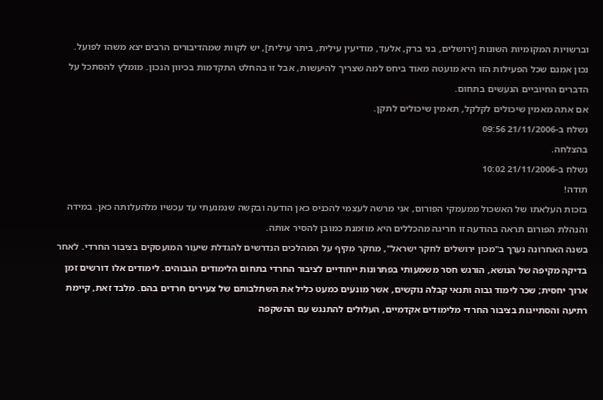וברשויות המקומיות השונות [ירושלים, בני ברק, אלעד, מודיעין עילית, ביתר עילית], יש לקוות שמהדיבורים הרבים יצא משהו לפועל.
נכון אמנם שכל הפעילות הזו היא מועטה מאוד ביחס למה שצריך להיעשות, אבל זו בהחלט התקדמות בכיוון הנכון. מומלץ להסתכל על הדברים החיוביים הנעשים בתחום.
אם אתה מאמין שיכולים לקלקל, תאמין שיכולים לתקן.
נשלח ב-21/11/2006 09:56
בהצלחה.
נשלח ב-21/11/2006 10:02
תודה!
בזכות העלאתו של האשכול ממעמקי הפורום, אני מרשה לעצמי להכניס כאן הודעה ובקשה שנמנעתי עד עכשיו מלהעלותה כאן. במידה והנהלת הפורום תראה בהודעה זו חריגה מהכללים היא מוזמנת כמובן להסיר אותה.
בשנה האחרונה נערך ב"מכון ירושלים לחקר ישראל", מחקר מקיף על המהלכים הנדרשים להגדלת שיעור המועסקים בציבור החרדי. לאחר בדיקה מקיפה של הנושא, הורגש חסר משמעותי בפתרונות ייחודיים לציבור החרדי בתחום הלימודים הגבוהים. לימודים אלו דורשים זמן ארוך יחסית; שכר לימוד גבוה ותנאי קבלה נוקשים, אשר מונעים כמעט כליל את השתלבותם של צעירים חרדים בהם. מלבד זאת, קיימת רתיעה והסתייגות בציבור החרדי מלימודים אקדמיים, העלולים להתנגש עם ההשקפה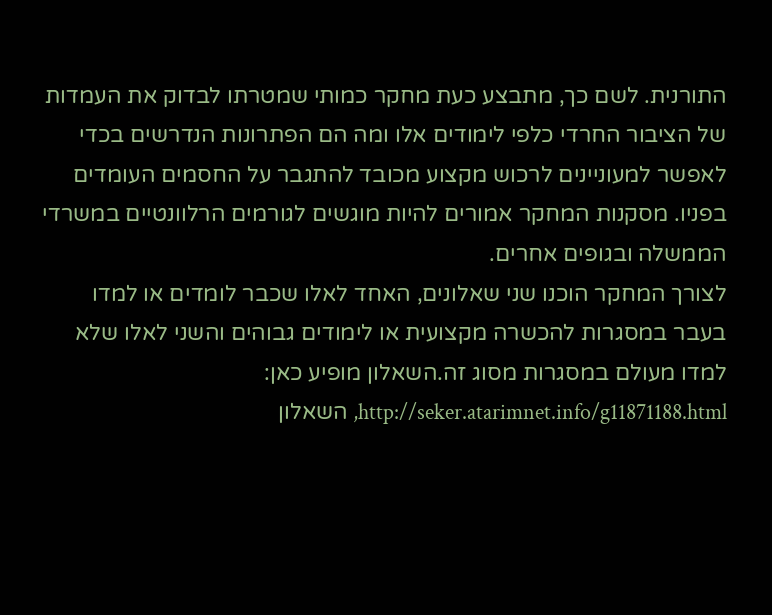התורנית. לשם כך, מתבצע כעת מחקר כמותי שמטרתו לבדוק את העמדות של הציבור החרדי כלפי לימודים אלו ומה הם הפתרונות הנדרשים בכדי לאפשר למעוניינים לרכוש מקצוע מכובד להתגבר על החסמים העומדים בפניו. מסקנות המחקר אמורים להיות מוגשים לגורמים הרלוונטיים במשרדי הממשלה ובגופים אחרים.
לצורך המחקר הוכנו שני שאלונים, האחד לאלו שכבר לומדים או למדו בעבר במסגרות להכשרה מקצועית או לימודים גבוהים והשני לאלו שלא למדו מעולם במסגרות מסוג זה.השאלון מופיע כאן: http://seker.atarimnet.info/g11871188.html, השאלון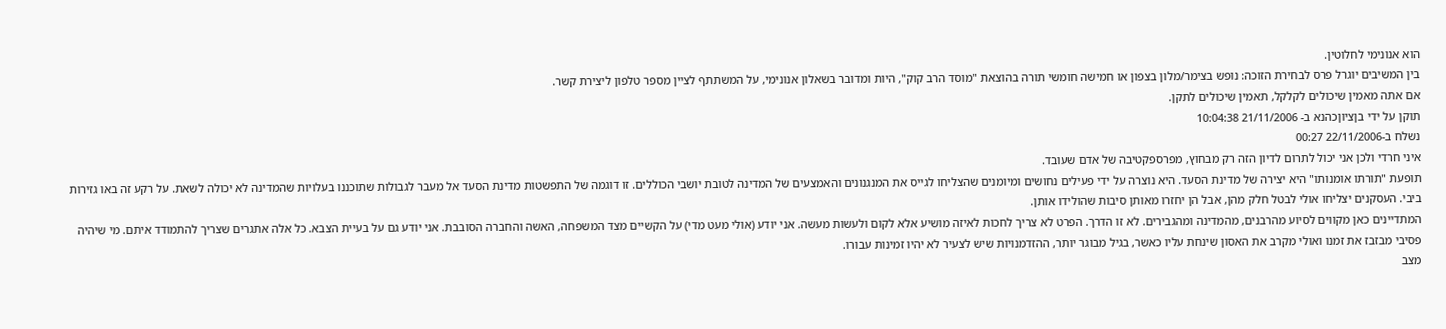הוא אנונימי לחלוטין.
בין המשיבים יוגרל פרס לבחירת הזוכה: נופש בצימר/מלון בצפון או חמישה חומשי תורה בהוצאת "מוסד הרב קוק", היות ומדובר בשאלון אנונימי, על המשתתף לציין מספר טלפון ליצירת קשר.
אם אתה מאמין שיכולים לקלקל, תאמין שיכולים לתקן.
תוקן על ידי בןציוןכהנא ב- 21/11/2006 10:04:38
נשלח ב-22/11/2006 00:27
איני חרדי ולכן אני יכול לתרום לדיון הזה רק מבחוץ, מפרספקטיבה של אדם שעובד.
תופעת "תורתו אומנותו" היא יצירה של מדינת הסעד. היא נוצרה על ידי פעילים נחושים ומיומנים שהצליחו לגייס את המנגנונים והאמצעים של המדינה לטובת יושבי הכוללים. זו דוגמה של התפשטות מדינת הסעד אל מעבר לגבולות שתוכננו בעלויות שהמדינה לא יכולה לשאת. על רקע זה באו גזירות ביבי. העסקנים יצליחו אולי לבטל חלק מהן, אבל הן יחזרו מאותן סיבות שהולידו אותן.
המתדיינים כאן מקווים לסיוע מהרבנים, מהמדינה ומהגבירים. לא זו הדרך. הפרט לא צריך לחכות לאיזה מושיע אלא לקום ולעשות מעשה. אני יודע (אולי מעט מדי) על הקשיים מצד המשפחה, האשה והחברה הסובבת. אני יודע גם על בעיית הצבא. כל אלה אתגרים שצריך להתמודד איתם. מי שיהיה פסיבי מבזבז את זמנו ואולי מקרב את האסון שינחת עליו כאשר, בגיל מבוגר יותר, ההזדמנויות שיש לצעיר לא יהיו זמינות עבורו.
מצב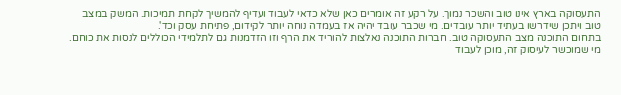התעסוקה בארץ אינו טוב והשכר נמוך. על רקע זה אומרים כאן שלא כדאי לעבוד ועדיף להמשיך לקחת תמיכות. המשק במצב טוב ויתכן שידרשו בעתיד יותר עובדים. מי שכבר עובד יהיה אז בעמדה נוחה יותר לקידום, פתיחת עסק וכד'.
בתחום התוכנה מצב התעסוקה טוב. חברות התוכנה נאלצות להוריד את הרף וזו הזדמנות גם לתלמידי הכוללים לנסות את כוחם. מי שמוכשר לעיסוק זה, מוכן לעבוד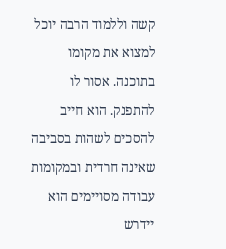קשה וללמוד הרבה יוכל למצוא את מקומו בתוכנה. אסור לו להתפנק. הוא חייב להסכים לשהות בסביבה שאינה חרדית ובמקומות עבודה מסויימים הוא יידרש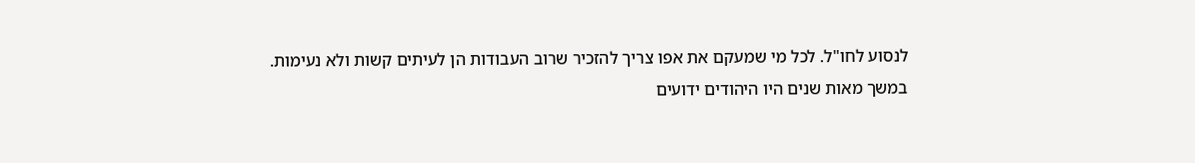לנסוע לחו"ל. לכל מי שמעקם את אפו צריך להזכיר שרוב העבודות הן לעיתים קשות ולא נעימות.
במשך מאות שנים היו היהודים ידועים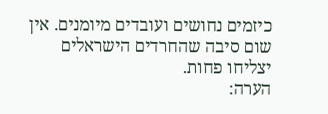כיזמים נחושים ועובדים מיומנים. אין שום סיבה שהחרדים הישראלים יצליחו פחות.
הערה: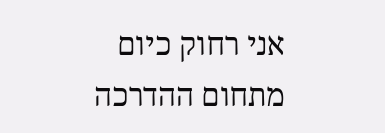אני רחוק כיום מתחום ההדרכה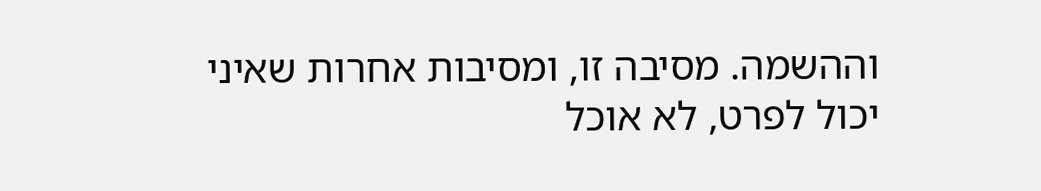וההשמה. מסיבה זו, ומסיבות אחרות שאיני יכול לפרט, לא אוכל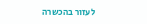לעזור בהכשרה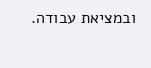ובמציאת עבודה.